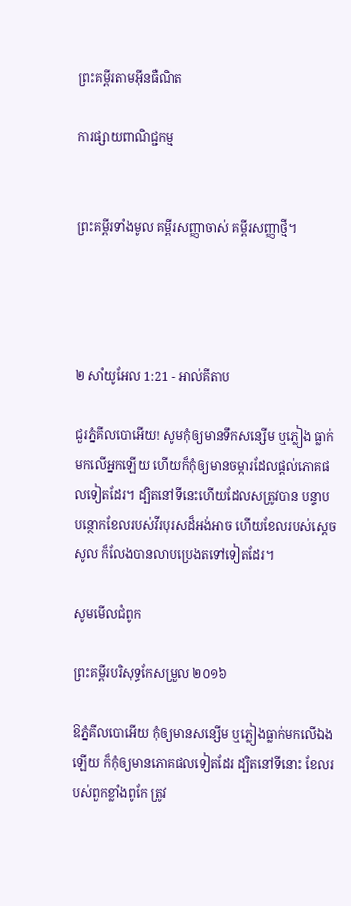ព្រះគម្ពីរតាមអ៊ីនធឺណិត

ការផ្សាយពាណិជ្ជកម្ម


ព្រះគម្ពីរទាំងមូល គម្ពីរសញ្ញាចាស់ គម្ពីរសញ្ញាថ្មី។




២ សាំ‌យូ‌អែល 1:21 - អាល់គីតាប

ជួរភ្នំគីល‌បោអើយ! សូមកុំឲ្យមានទឹកសន្សើម ឬភ្លៀង ធ្លាក់មកលើអ្នកឡើយ ហើយក៏កុំឲ្យមានចម្ការដែលផ្តល់ភោគផលទៀតដែរ។ ដ្បិតនៅទីនេះហើយដែលសត្រូវបាន បន្ទាបបន្ថោកខែលរបស់វីរ‌បុរសដ៏អង់‌អាច ហើយខែលរបស់ស្តេចសូល ក៏លែងបានលាបប្រេងតទៅទៀតដែរ។

សូមមើលជំពូក

ព្រះគម្ពីរបរិសុទ្ធកែសម្រួល ២០១៦

ឱភ្នំគីល‌បោអើយ កុំឲ្យមានសន្សើម ឬភ្លៀងធ្លាក់មកលើឯងឡើយ ក៏កុំឲ្យមានភោគផលទៀតដែរ ដ្បិតនៅទីនោះ ខែលរបស់ពួកខ្លាំងពូកែ ត្រូវ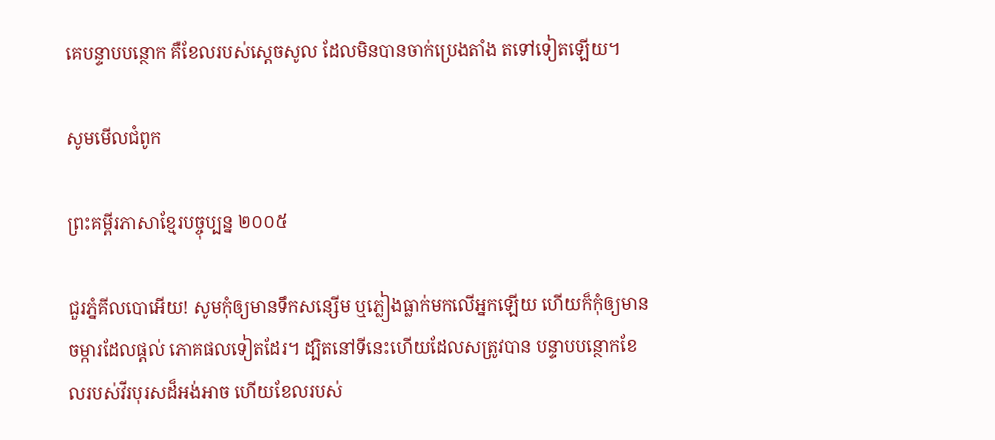គេបន្ទាបបន្ថោក គឺខែលរបស់ស្តេចសូល ដែលមិនបានចាក់ប្រេងតាំង តទៅទៀតឡើយ។

សូមមើលជំពូក

ព្រះគម្ពីរភាសាខ្មែរបច្ចុប្បន្ន ២០០៥

ជួរភ្នំគីល‌បោអើយ! សូមកុំឲ្យមានទឹកសន្សើម ឬភ្លៀងធ្លាក់មកលើអ្នកឡើយ ហើយក៏កុំឲ្យមានចម្ការដែលផ្ដល់ ភោគ‌ផលទៀតដែរ។ ដ្បិតនៅទីនេះហើយដែលសត្រូវបាន បន្ទាបបន្ថោកខែលរបស់វីរ‌បុរសដ៏អង់‌អាច ហើយខែលរបស់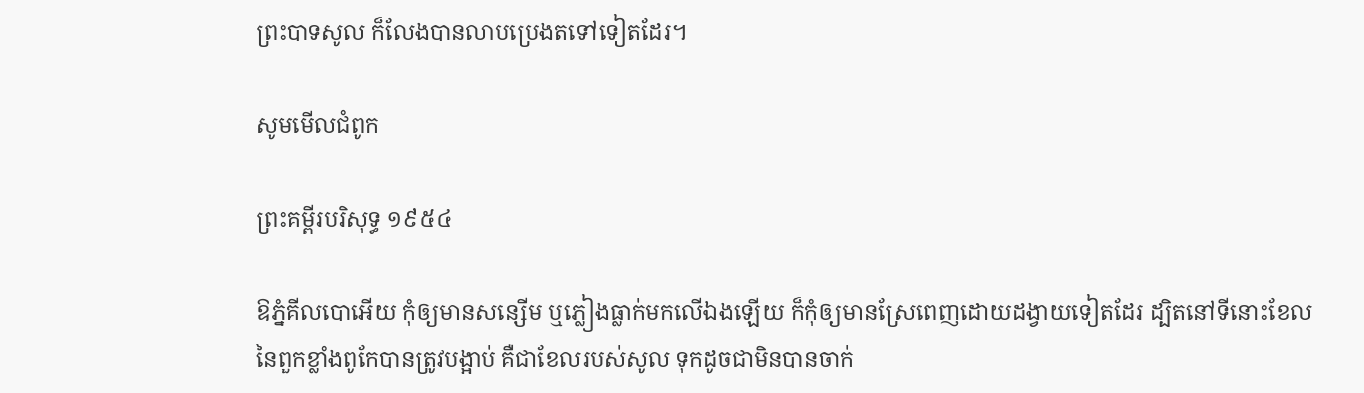ព្រះ‌បាទសូល ក៏លែងបានលាបប្រេងតទៅទៀតដែរ។

សូមមើលជំពូក

ព្រះគម្ពីរបរិសុទ្ធ ១៩៥៤

ឱភ្នំគីលបោអើយ កុំឲ្យមានសន្សើម ឬភ្លៀងធ្លាក់មកលើឯងឡើយ ក៏កុំឲ្យមានស្រែពេញដោយដង្វាយទៀតដែរ ដ្បិតនៅទីនោះខែលនៃពួកខ្លាំងពូកែបានត្រូវបង្អាប់ គឺជាខែលរបស់សូល ទុកដូចជាមិនបានចាក់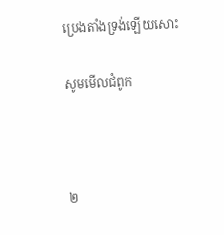ប្រេងតាំងទ្រង់ឡើយសោះ

សូមមើលជំពូក



២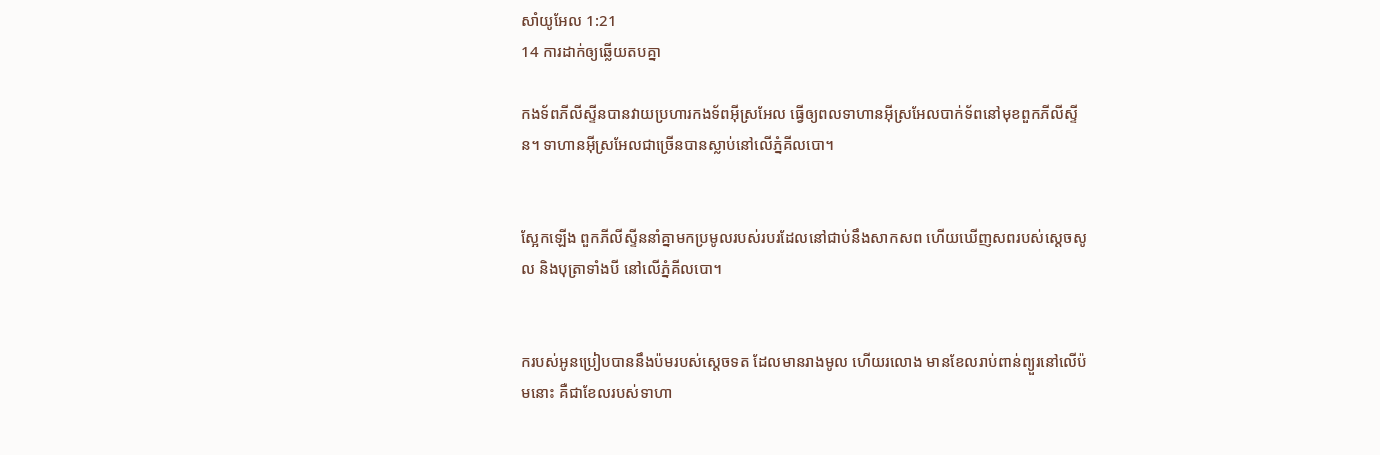សាំ‌យូ‌អែល 1:21
14 ការដាក់ឲ្យឆ្លើយតបគ្នា

កង‌ទ័ពភីលី‌ស្ទីនបានវាយប្រហារកង‌ទ័ពអ៊ីស្រ‌អែល ធ្វើឲ្យពលទាហានអ៊ីស្រ‌អែលបាក់ទ័ពនៅមុខពួកភីលី‌ស្ទីន។ ទាហានអ៊ីស្រ‌អែលជាច្រើនបានស្លាប់នៅលើភ្នំគីល‌បោ។


ស្អែកឡើង ពួកភីលី‌ស្ទីននាំគ្នាមកប្រមូលរបស់របរដែលនៅជាប់នឹងសាក‌សព ហើយឃើញសពរបស់ស្តេចសូល និងបុត្រាទាំងបី នៅលើភ្នំគីល‌បោ។


ករបស់អូនប្រៀបបាននឹងប៉មរបស់ស្ដេចទត ដែលមានរាងមូល ហើយរលោង មានខែលរាប់ពាន់ព្យួរនៅលើប៉មនោះ គឺជាខែលរបស់ទាហា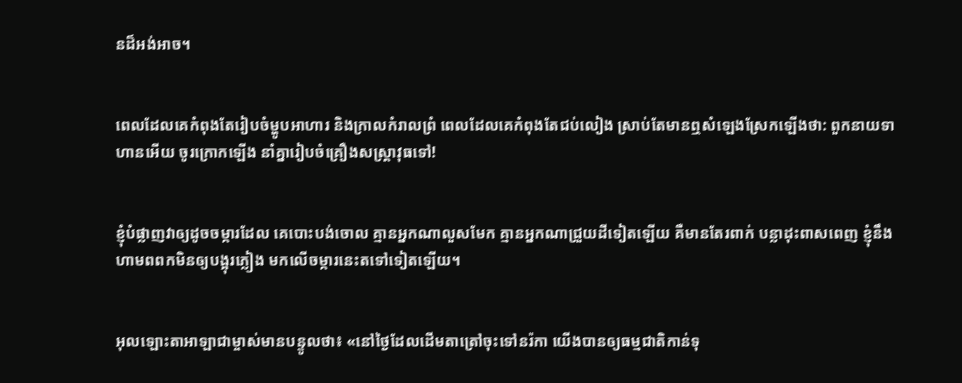នដ៏អង់‌អាច។


ពេលដែលគេកំពុងតែរៀប‌ចំម្ហូបអាហារ និងក្រាលកំរាលព្រំ ពេលដែលគេកំពុងតែជប់‌លៀង ស្រាប់តែមានឮសំឡេងស្រែកឡើងថា: ពួកនាយទាហានអើយ ចូរក្រោកឡើង នាំគ្នារៀប‌ចំគ្រឿងសស្រ្ដា‌វុធទៅ!


ខ្ញុំបំផ្លាញវាឲ្យដូចចម្ការដែល គេបោះបង់ចោល គ្មានអ្នកណាលួសមែក គ្មានអ្នកណាជ្រួយដីទៀតឡើយ គឺមានតែរពាក់ បន្លាដុះពាស‌ពេញ ខ្ញុំនឹងហាមពពកមិនឲ្យបង្អុរភ្លៀង មកលើចម្ការនេះតទៅទៀតឡើយ។


អុលឡោះ‌តាអាឡាជាម្ចាស់មានបន្ទូលថា៖ «នៅថ្ងៃដែលដើមតាត្រៅចុះទៅនរ៉កា យើងបានឲ្យធម្ម‌ជាតិកាន់ទុ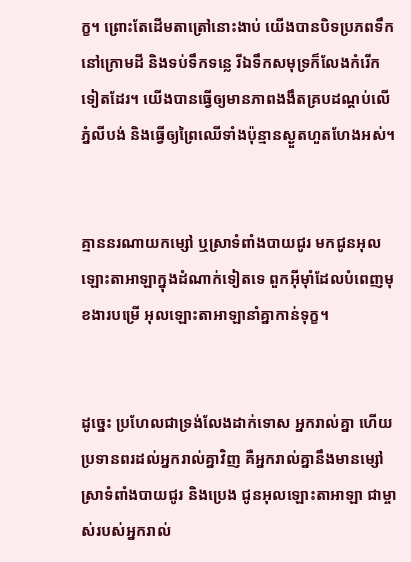ក្ខ។ ព្រោះតែដើមតាត្រៅនោះងាប់ យើងបានបិទប្រភពទឹកនៅក្រោមដី និងទប់ទឹកទន្លេ រីឯទឹកសមុទ្រក៏លែងកំរើកទៀតដែរ។ យើងបានធ្វើឲ្យមានភាពងងឹតគ្របដណ្ដប់លើភ្នំលីបង់ និងធ្វើឲ្យព្រៃឈើទាំងប៉ុន្មានស្ងួតហួត‌ហែងអស់។


គ្មាននរណាយកម្សៅ ឬស្រាទំពាំង‌បាយជូរ មកជូនអុលឡោះ‌តាអាឡាក្នុងដំណាក់ទៀតទេ ពួកអ៊ីមុាំដែលបំពេញមុខ‌ងារបម្រើ អុលឡោះ‌តាអាឡានាំគ្នាកាន់ទុក្ខ។


ដូច្នេះ ប្រហែលជាទ្រង់លែងដាក់ទោស អ្នករាល់គ្នា ហើយប្រទានពរដល់អ្នករាល់គ្នាវិញ គឺអ្នករាល់គ្នានឹងមានម្សៅ ស្រាទំពាំង‌បាយ‌ជូរ និងប្រេង ជូនអុលឡោះ‌តាអាឡា ជាម្ចាស់របស់អ្នករាល់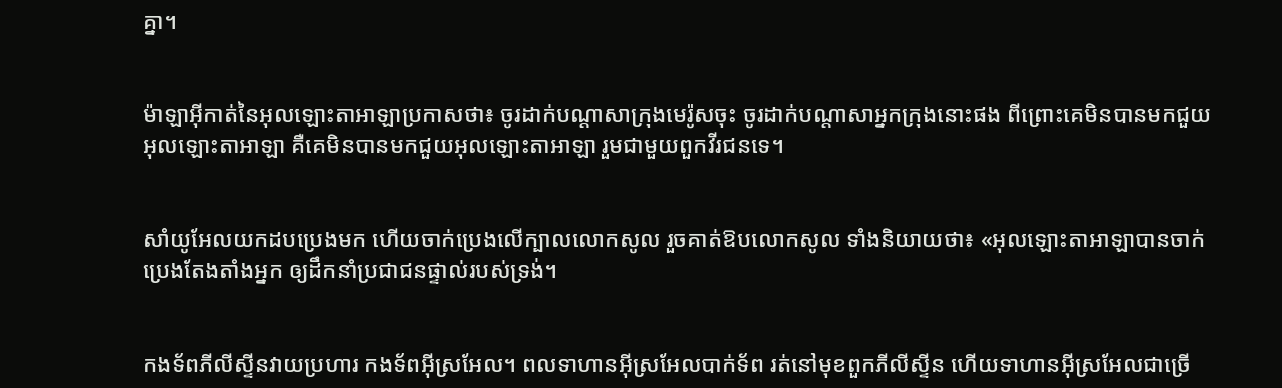គ្នា។


ម៉ាឡា‌អ៊ីកាត់នៃអុលឡោះ‌តាអាឡាប្រកាសថា៖ ចូរដាក់បណ្តាសាក្រុងមេរ៉ូសចុះ ចូរដាក់បណ្តាសាអ្នកក្រុងនោះផង ពីព្រោះគេមិនបានមកជួយអុលឡោះ‌តាអាឡា គឺគេមិនបានមកជួយអុលឡោះ‌តាអាឡា រួមជាមួយពួកវីរ‌ជនទេ។


សាំយូ‌អែលយកដបប្រេងមក ហើយចាក់ប្រេងលើក្បាលលោកសូល រួចគាត់ឱបលោកសូល ទាំងនិយាយថា៖ «អុលឡោះ‌តាអាឡាបានចាក់ប្រេងតែង‌តាំងអ្នក ឲ្យដឹកនាំប្រជា‌ជនផ្ទាល់របស់ទ្រង់។


កង‌ទ័ពភីលី‌ស្ទីនវាយប្រហារ កង‌ទ័ពអ៊ីស្រ‌អែល។ ពលទាហានអ៊ីស្រ‌អែលបាក់ទ័ព រត់នៅមុខពួកភីលី‌ស្ទីន ហើយទាហានអ៊ីស្រ‌អែលជាច្រើ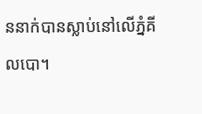ននាក់បានស្លាប់នៅលើភ្នំគីល‌បោ។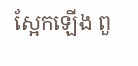ស្អែកឡើង ពួ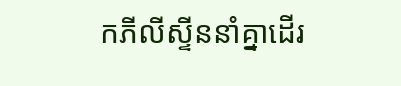កភីលី‌ស្ទីននាំគ្នាដើរ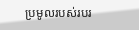ប្រមូលរបស់របរ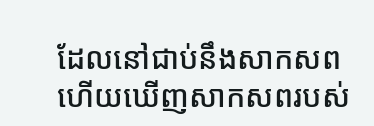ដែលនៅជាប់នឹងសាក‌សព ហើយឃើញសាក‌សពរបស់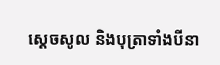ស្តេចសូល និងបុត្រាទាំងបីនា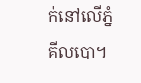ក់នៅលើភ្នំគីល‌បោ។